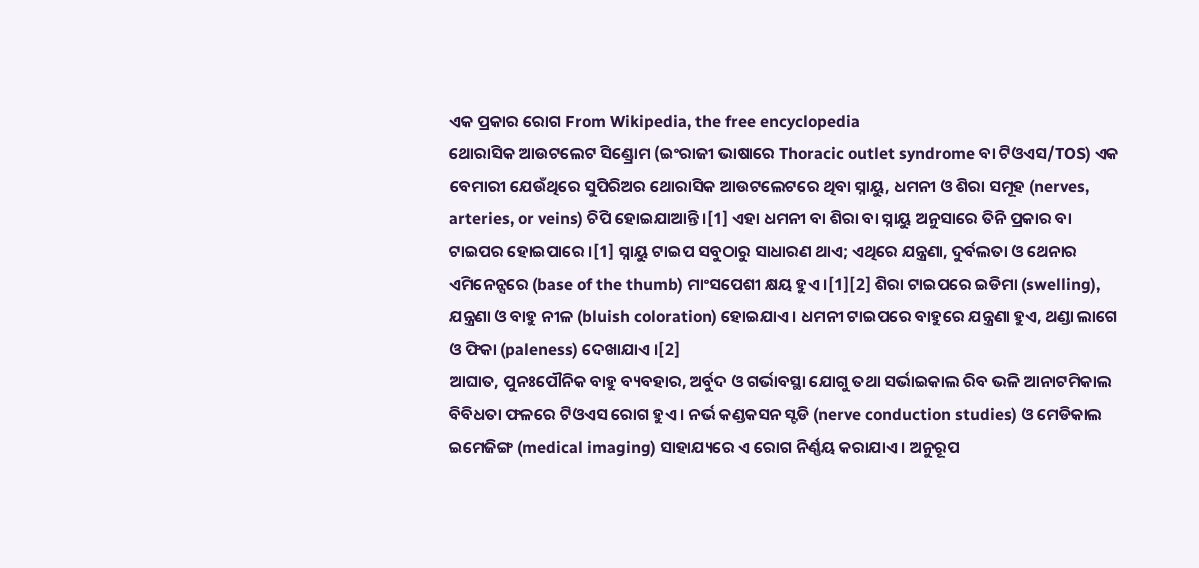ଏକ ପ୍ରକାର ରୋଗ From Wikipedia, the free encyclopedia
ଥୋରାସିକ ଆଉଟଲେଟ ସିଣ୍ଡ୍ରୋମ (ଇଂରାଜୀ ଭାଷାରେ Thoracic outlet syndrome ବା ଟିଓଏସ/TOS) ଏକ ବେମାରୀ ଯେଉଁଥିରେ ସୁପିରିଅର ଥୋରାସିକ ଆଉଟଲେଟରେ ଥିବା ସ୍ନାୟୁ, ଧମନୀ ଓ ଶିରା ସମୂହ (nerves, arteries, or veins) ଚିପି ହୋଇଯାଆନ୍ତି ।[1] ଏହା ଧମନୀ ବା ଶିରା ବା ସ୍ନାୟୁ ଅନୁସାରେ ତିନି ପ୍ରକାର ବା ଟାଇପର ହୋଇପାରେ ।[1] ସ୍ନାୟୁ ଟାଇପ ସବୁଠାରୁ ସାଧାରଣ ଥାଏ; ଏଥିରେ ଯନ୍ତ୍ରଣା, ଦୁର୍ବଲତା ଓ ଥେନାର ଏମିନେନ୍ସରେ (base of the thumb) ମାଂସପେଶୀ କ୍ଷୟ ହୁଏ ।[1][2] ଶିରା ଟାଇପରେ ଇଡିମା (swelling), ଯନ୍ତ୍ରଣା ଓ ବାହୁ ନୀଳ (bluish coloration) ହୋଇଯାଏ । ଧମନୀ ଟାଇପରେ ବାହୁରେ ଯନ୍ତ୍ରଣା ହୁଏ, ଥଣ୍ଡା ଲାଗେ ଓ ଫିକା (paleness) ଦେଖାଯାଏ ।[2]
ଆଘାତ, ପୁନଃପୌନିକ ବାହୁ ବ୍ୟବହାର, ଅର୍ବୁଦ ଓ ଗର୍ଭାବସ୍ଥା ଯୋଗୁ ତଥା ସର୍ଭାଇକାଲ ରିବ ଭଳି ଆନାଟମିକାଲ ବିବିଧତା ଫଳରେ ଟିଓଏସ ରୋଗ ହୁଏ । ନର୍ଭ କଣ୍ଡକସନ ସ୍ଟଡି (nerve conduction studies) ଓ ମେଡିକାଲ ଇମେଜିଙ୍ଗ (medical imaging) ସାହାଯ୍ୟରେ ଏ ରୋଗ ନିର୍ଣ୍ଣୟ କରାଯାଏ । ଅନୁରୂପ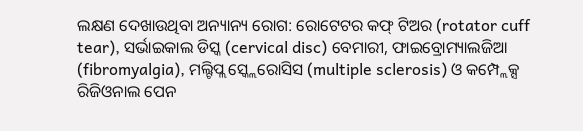ଲକ୍ଷଣ ଦେଖାଉଥିବା ଅନ୍ୟାନ୍ୟ ରୋଗ: ରୋଟେଟର କଫ୍ ଟିଅର (rotator cuff tear), ସର୍ଭାଇକାଲ ଡିସ୍କ (cervical disc) ବେମାରୀ, ଫାଇବ୍ରୋମ୍ୟାଲଜିଆ (fibromyalgia), ମଲ୍ଟିପ୍ଲ ସ୍କ୍ଲେରୋସିସ (multiple sclerosis) ଓ କମ୍ପ୍ଲେକ୍ସ ରିଜିଓନାଲ ପେନ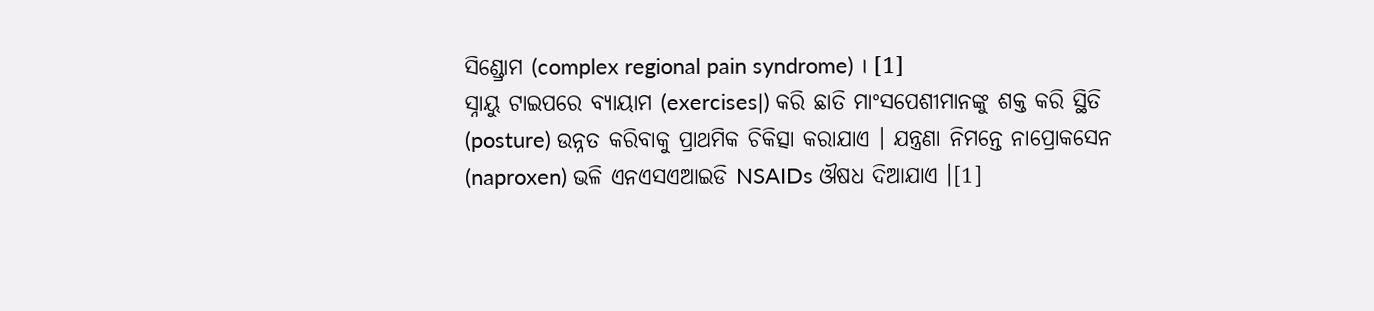ସିଣ୍ଡ୍ରୋମ (complex regional pain syndrome) । [1]
ସ୍ନାୟୁ ଟାଇପରେ ବ୍ୟାୟାମ (exercises|) କରି ଛାତି ମାଂସପେଶୀମାନଙ୍କୁ ଶକ୍ତ କରି ସ୍ଥିତି (posture) ଉନ୍ନତ କରିବାକୁ ପ୍ରାଥମିକ ଚିକିତ୍ସା କରାଯାଏ । ଯନ୍ତ୍ରଣା ନିମନ୍ତେ ନାପ୍ରୋକସେନ (naproxen) ଭଳି ଏନଏସଏଆଇଡି NSAIDs ଔଷଧ ଦିଆଯାଏ ।[1]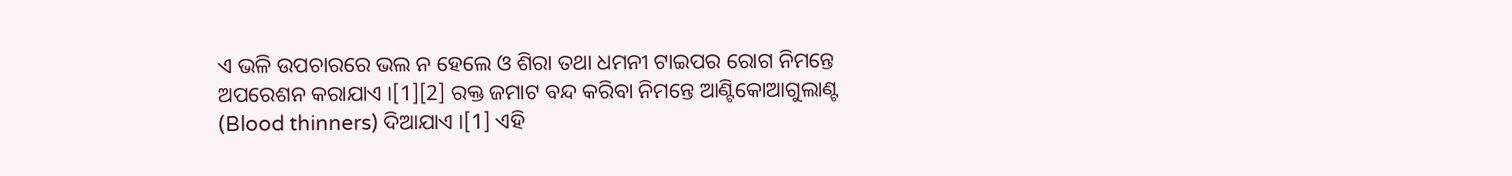ଏ ଭଳି ଉପଚାରରେ ଭଲ ନ ହେଲେ ଓ ଶିରା ତଥା ଧମନୀ ଟାଇପର ରୋଗ ନିମନ୍ତେ ଅପରେଶନ କରାଯାଏ ।[1][2] ରକ୍ତ ଜମାଟ ବନ୍ଦ କରିବା ନିମନ୍ତେ ଆଣ୍ଟିକୋଆଗୁଲାଣ୍ଟ (Blood thinners) ଦିଆଯାଏ ।[1] ଏହି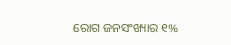ରୋଗ ଜନସଂଖ୍ୟାର ୧%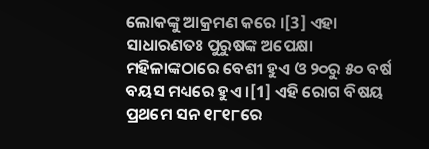ଲୋକଙ୍କୁ ଆକ୍ରମଣ କରେ ।[3] ଏହା ସାଧାରଣତଃ ପୁରୁଷଙ୍କ ଅପେକ୍ଷା ମହିଳାଙ୍କଠାରେ ବେଶୀ ହୁଏ ଓ ୨୦ରୁ ୫୦ ବର୍ଷ ବୟସ ମଧ୍ୟରେ ହୁଏ ।[1] ଏହି ରୋଗ ବିଷୟ ପ୍ରଥମେ ସନ ୧୮୧୮ରେ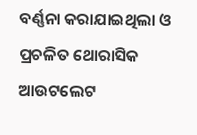ବର୍ଣ୍ଣନା କରାଯାଇଥିଲା ଓ ପ୍ରଚଳିତ ଥୋରାସିକ ଆଉଟଲେଟ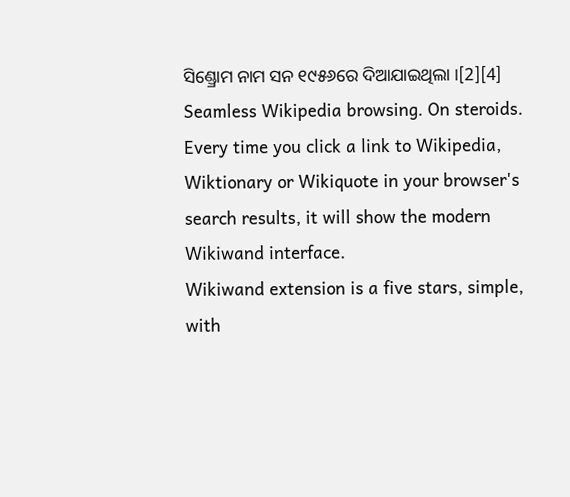ସିଣ୍ଡ୍ରୋମ ନାମ ସନ ୧୯୫୬ରେ ଦିଆଯାଇଥିଲା ।[2][4]
Seamless Wikipedia browsing. On steroids.
Every time you click a link to Wikipedia, Wiktionary or Wikiquote in your browser's search results, it will show the modern Wikiwand interface.
Wikiwand extension is a five stars, simple, with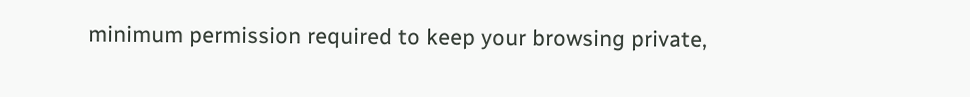minimum permission required to keep your browsing private,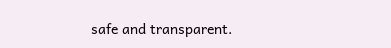safe and transparent.